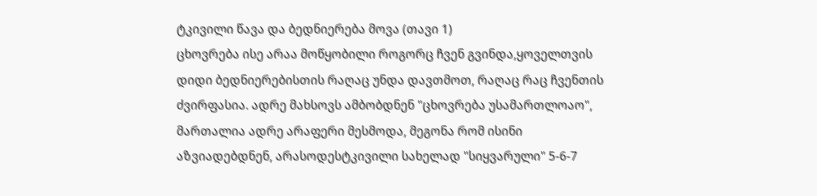ტკივილი წავა და ბედნიერება მოვა (თავი 1)
ცხოვრება ისე არაა მოწყობილი როგორც ჩვენ გვინდა,ყოველთვის დიდი ბედნიერებისთის რაღაც უნდა დავთმოთ, რაღაც რაც ჩვენთის ძვირფასია. ადრე მახსოვს ამბობდნენ "ცხოვრება უსამართლოაო", მართალია ადრე არაფერი მესმოდა, მეგონა რომ ისინი აზვიადებდნენ, არასოდესტკივილი სახელად "სიყვარული" 5-6-7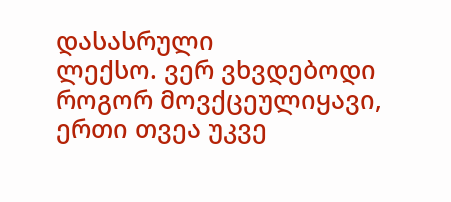დასასრული
ლექსო. ვერ ვხვდებოდი როგორ მოვქცეულიყავი, ერთი თვეა უკვე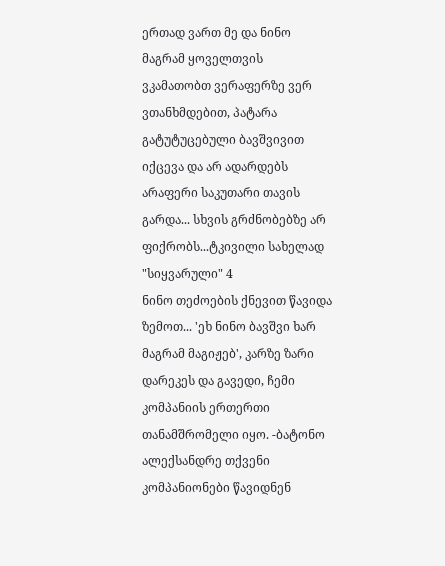ერთად ვართ მე და ნინო მაგრამ ყოველთვის ვკამათობთ ვერაფერზე ვერ ვთანხმდებით, პატარა გატუტუცებული ბავშვივით იქცევა და არ ადარდებს არაფერი საკუთარი თავის გარდა... სხვის გრძნობებზე არ ფიქრობს...ტკივილი სახელად "სიყვარული" 4
ნინო თეძოების ქნევით წავიდა ზემოთ... 'ეხ ნინო ბავშვი ხარ მაგრამ მაგიჟებ', კარზე ზარი დარეკეს და გავედი, ჩემი კომპანიის ერთერთი თანამშრომელი იყო. -ბატონო ალექსანდრე თქვენი კომპანიონები წავიდნენ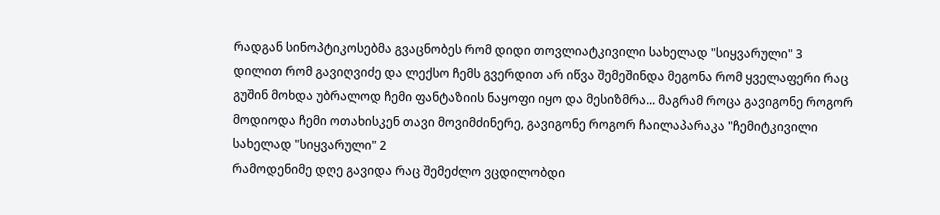რადგან სინოპტიკოსებმა გვაცნობეს რომ დიდი თოვლიატკივილი სახელად "სიყვარული" 3
დილით რომ გავიღვიძე და ლექსო ჩემს გვერდით არ იწვა შემეშინდა მეგონა რომ ყველაფერი რაც გუშინ მოხდა უბრალოდ ჩემი ფანტაზიის ნაყოფი იყო და მესიზმრა... მაგრამ როცა გავიგონე როგორ მოდიოდა ჩემი ოთახისკენ თავი მოვიმძინერე, გავიგონე როგორ ჩაილაპარაკა "ჩემიტკივილი სახელად "სიყვარული" 2
რამოდენიმე დღე გავიდა რაც შემეძლო ვცდილობდი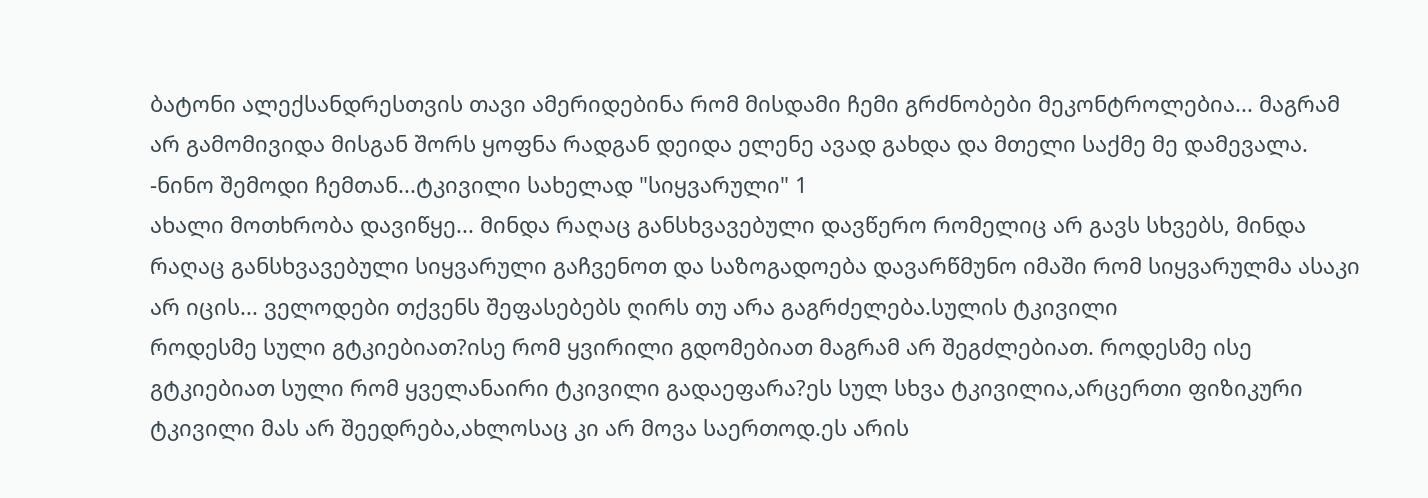ბატონი ალექსანდრესთვის თავი ამერიდებინა რომ მისდამი ჩემი გრძნობები მეკონტროლებია... მაგრამ არ გამომივიდა მისგან შორს ყოფნა რადგან დეიდა ელენე ავად გახდა და მთელი საქმე მე დამევალა. -ნინო შემოდი ჩემთან...ტკივილი სახელად "სიყვარული" 1
ახალი მოთხრობა დავიწყე... მინდა რაღაც განსხვავებული დავწერო რომელიც არ გავს სხვებს, მინდა რაღაც განსხვავებული სიყვარული გაჩვენოთ და საზოგადოება დავარწმუნო იმაში რომ სიყვარულმა ასაკი არ იცის... ველოდები თქვენს შეფასებებს ღირს თუ არა გაგრძელება.სულის ტკივილი
როდესმე სული გტკიებიათ?ისე რომ ყვირილი გდომებიათ მაგრამ არ შეგძლებიათ. როდესმე ისე გტკიებიათ სული რომ ყველანაირი ტკივილი გადაეფარა?ეს სულ სხვა ტკივილია,არცერთი ფიზიკური ტკივილი მას არ შეედრება,ახლოსაც კი არ მოვა საერთოდ.ეს არის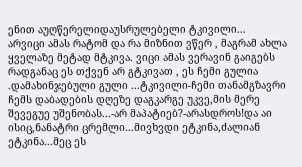ენით აუღწერელიდაუსრულებელი ტკივილი...
არვიცი ამას რატომ და რა მიზნით ვწერ , მაგრამ ახლა ყველაზე მეტად მტკივა. ვიცი ამას ვერავინ გაიგებს რადგანაც ეს თქვენ არ გტკივათ , ეს ჩემი გულია .დამახინჯებული გული ...ტკივილი-ჩემი თანამგზავრი
ჩემს დაბადების დღეზე დაგკარგე უკვე,მის მერე შევეგუე უშენობას...-არ მაპატიებ?-არასდროს!და აი ისიც,ნანატრი ცრემლი...მივხვდი ეტკინა,ძალიან ეტკინა...მეც ეს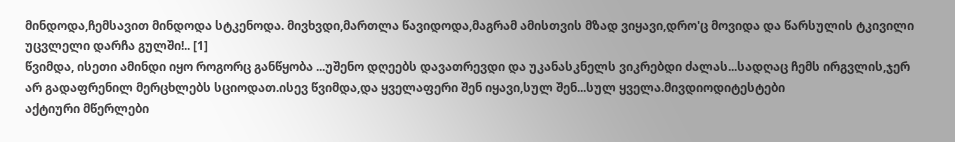მინდოდა,ჩემსავით მინდოდა სტკენოდა. მივხვდი,მართლა წავიდოდა,მაგრამ ამისთვის მზად ვიყავი,დრო'ც მოვიდა და წარსულის ტკივილი უცვლელი დარჩა გულში!.. [1]
წვიმდა, ისეთი ამინდი იყო როგორც განწყობა ...უშენო დღეებს დავათრევდი და უკანასკნელს ვიკრებდი ძალას...სადღაც ჩემს ირგვლის,ჯერ არ გადაფრენილ მერცხლებს სციოდათ.ისევ წვიმდა,და ყველაფერი შენ იყავი,სულ შენ...სულ ყველა.მივდიოდიტესტები
აქტიური მწერლები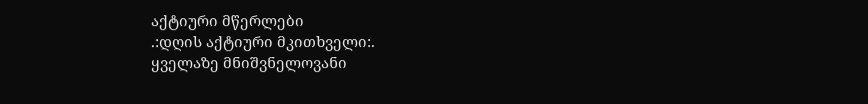აქტიური მწერლები
.:დღის აქტიური მკითხველი:.
ყველაზე მნიშვნელოვანი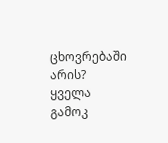ცხოვრებაში არის?
ყველა გამოკ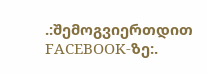.:შემოგვიერთდით FACEBOOK-ზე:.